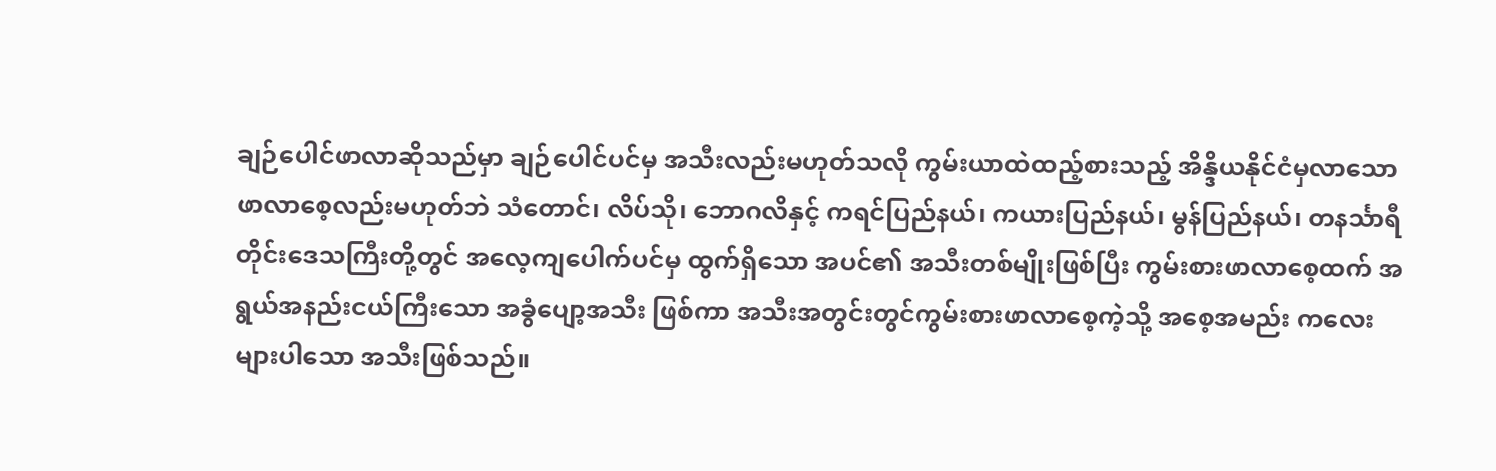ချဉ်ပေါင်ဖာလာဆိုသည်မှာ ချဉ်ပေါင်ပင်မှ အသီးလည်းမဟုတ်သလို ကွမ်းယာထဲထည့်စားသည့် အိန္ဒိယနိုင်ငံမှလာသော ဖာလာစေ့လည်းမဟုတ်ဘဲ သံတောင်၊ လိပ်သို၊ ဘောဂလိနှင့် ကရင်ပြည်နယ်၊ ကယားပြည်နယ်၊ မွန်ပြည်နယ်၊ တနင်္သာရီတိုင်းဒေသကြီးတို့တွင် အလေ့ကျပေါက်ပင်မှ ထွက်ရှိသော အပင်၏ အသီးတစ်မျိုးဖြစ်ပြီး ကွမ်းစားဖာလာစေ့ထက် အရွယ်အနည်းငယ်ကြီးသော အခွံပျော့အသီး ဖြစ်ကာ အသီးအတွင်းတွင်ကွမ်းစားဖာလာစေ့ကဲ့သို့ အစေ့အမည်း ကလေးများပါသော အသီးဖြစ်သည်။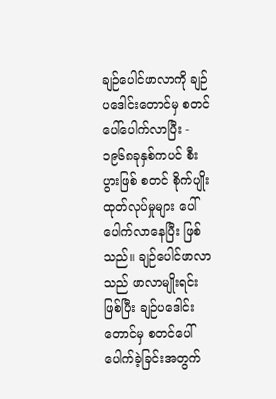ချဉ်ပေါင်ဖာလာကို ချဉ်ပဒေါင်းတောင်မှ စတင်ပေါ်ပေါက်လာပြီး - ၁၉၆၈ခုနှစ်ကပင် စီးပွားဖြစ် စတင် စိုက်ပျိုးထုတ်လုပ်မှုများ ပေါ်ပေါက်လာနေပြီး ဖြစ်သည်။ ချဉ်ပေါင်ဖာလာသည် ဖာလာမျိုးရင်း ဖြစ်ပြီး ချဉ်ပဒေါင်းတောင်မှ စတင်ပေါ်ပေါက်ခဲ့ခြင်းအတွက်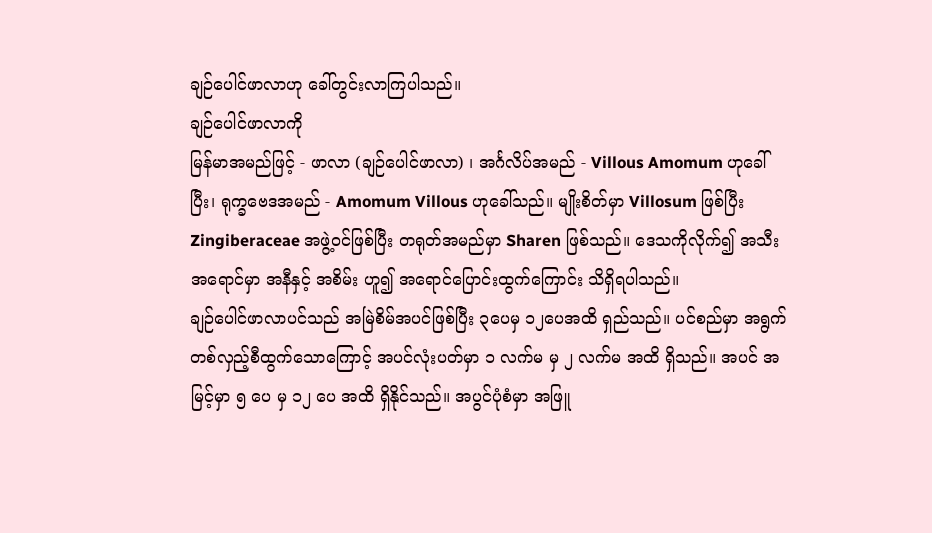ချဉ်ပေါင်ဖာလာဟု ခေါ်တွင်းလာကြပါသည်။
ချဉ်ပေါင်ဖာလာကို
မြန်မာအမည်ဖြင့် - ဖာလာ (ချဉ်ပေါင်ဖာလာ) ၊ အင်္ဂလိပ်အမည် - Villous Amomum ဟုခေါ်ပြီး၊ ရုက္ခဗေဒအမည် - Amomum Villous ဟုခေါ်သည်။ မျိုးစိတ်မှာ Villosum ဖြစ်ပြီး Zingiberaceae အဖွဲ့ဝင်ဖြစ်ပြီး တရုတ်အမည်မှာ Sharen ဖြစ်သည်။ ဒေသကိုလိုက်၍ အသီးအရောင်မှာ အနီနှင့် အစိမ်း ဟူ၍ အရောင်ပြောင်းထွက်ကြောင်း သိရှိရပါသည်။
ချဉ်ပေါင်ဖာလာပင်သည် အမြဲစိမ်အပင်ဖြစ်ပြီး ၃ပေမှ ၁၂ပေအထိ ရှည်သည်။ ပင်စည်မှာ အရွက်တစ်လှည့်စီထွက်သောကြောင့် အပင်လုံးပတ်မှာ ၁ လက်မ မှ ၂ လက်မ အထိ ရှိသည်။ အပင် အမြင့်မှာ ၅ ပေ မှ ၁၂ ပေ အထိ ရှိနိုင်သည်။ အပွင်ပုံစံမှာ အဖြူ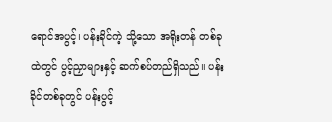ရောင်အပွင့်၊ ပန်းခိုင်ကဲ့ သို့သော အရိုးတန် တစ်ခုထဲတွင် ပွင့်ညှာများနှင့် ဆက်စပ်တည်ရှိသည်။ ပန်းခိုင်တစ်ခုတွင် ပန်းပွင့်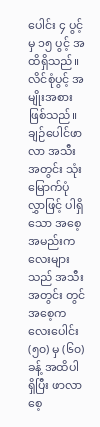ပေါင်း ၄ ပွင့် မှ ၁၅ ပွင့် အထိရှိသည်။ လိင်စုံပွင့် အမျိုးအစားဖြစ်သည်။ ချဉ်ပေါင်ဖာလာ အသီးအတွင်း သုံးမြောက်ပုံလွှာဖြင့် ပါရှိသော အစေ့အမည်းကလေးများသည် အသီးအတွင်း တွင် အစေ့ကလေးပေါင်း (၅၀) မှ (၆၀) ခန့် အထိပါရှိပြီး ဖာလာစေ့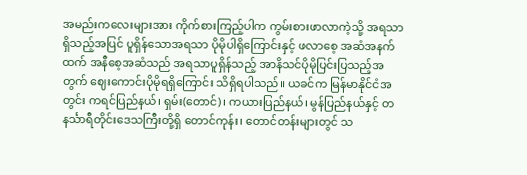အမည်းကလေးများအား ကိုက်စားကြည့်ပါက ကွမ်းစားဖာလာကဲ့သို့ အရသာ ရှိသည့်အပြင် ပူရှိန်သောအရသာ ပိုမိုပါရှိကြောင်းနှင့် ဖလာစေ့ အဆံအနက်ထက် အနီစေ့အဆံသည် အရသာပူရှိန်သည့် အာနိသင်ပိုမိုပြင်းပြသည့်အတွက် ဈေးကောင်းပိုမိုရရှိကြောင်း သိရှိရပါသည်။ ယခင်က မြန်မာနိုင်ငံအတွင်း ကရင်ပြည်နယ်၊ ရှမ်း(တောင်)၊ ကယားပြည်နယ်၊ မွန်ပြည်နယ်နှင့် တနင်္သာရီတိုင်းဒေသကြီးတို့ရှိ တောင်ကုန်း၊ တောင်တန်းများတွင် သ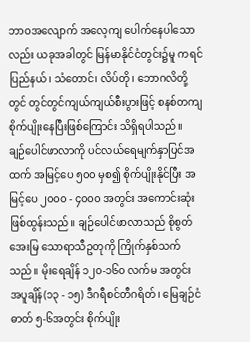ဘာဝအလျောက် အလေ့ကျ ပေါက်နေပါသောလည်း ယခုအခါတွင် မြန်မာနိုင်ငံတွင်း၌မူ ကရင်ပြည်နယ်၊ သံတောင်၊ လိပ်တို၊ ဘောဂလိတို့တွင် တွင်တွင်ကျယ်ကျယ်စီးပွားဖြင့် စနစ်တကျ စိုက်ပျိုးနေပြီးဖြစ်ကြောင်း သိရှိရပါသည်။
ချဉ်ပေါင်ဖာလာကို ပင်လယ်ရေမျက်နှာပြင်အထက် အမြင့်ပေ ၅၀၀ မှစ၍ စိုက်ပျိုးနိုင်ပြီး အမြင့်ပေ ၂၀၀၀ - ၄၀၀၀ အတွင်း အကောင်းဆုံးဖြစ်ထွန်းသည်။ ချဉ်ပေါင်ဖာလာသည် စိုစွတ်အေးမြ သောရာသီဥတုကို ကြိုက်နှစ်သက်သည်။ မိုးရေချိန် ၁၂၀-၁၆၀ လက်မ အတွင်း အပူချိန်(၁၃ - ၁၅) ဒီဂရီစင်တီဂရိတ်၊ မြေချဉ်ငံဓာတ် ၅-၆အတွင်း စိုက်ပျိုး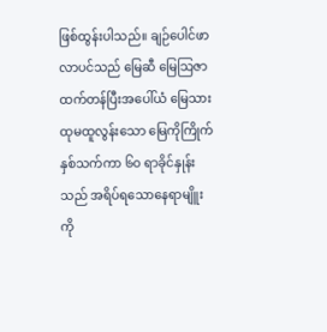ဖြစ်ထွန်းပါသည်။ ချဉ်ပေါင်ဖာလာပင်သည် မြေဆီ မြေသြဇာထက်တန်ပြီးအပေါ်ယံ မြေသားထုမထူလွန်းသော မြေကိုကြိုက်နှစ်သက်ကာ ၆၀ ရာခိုင်နှုန်းသည် အရိပ်ရသောနေရာမျိူးကို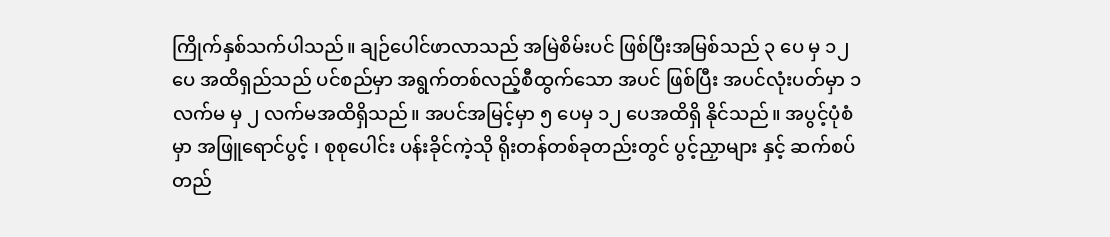ကြိုက်နှစ်သက်ပါသည်။ ချဉ်ပေါင်ဖာလာသည် အမြဲစိမ်းပင် ဖြစ်ပြီးအမြစ်သည် ၃ ပေ မှ ၁၂ ပေ အထိရှည်သည် ပင်စည်မှာ အရွက်တစ်လည့်စီထွက်သော အပင် ဖြစ်ပြီး အပင်လုံးပတ်မှာ ၁ လက်မ မှ ၂ လက်မအထိရှိသည်။ အပင်အမြင့်မှာ ၅ ပေမှ ၁၂ ပေအထိရှိ နိုင်သည်။ အပွင့်ပုံစံမှာ အဖြူရောင်ပွင့် ၊ စုစုပေါင်း ပန်းခိုင်ကဲ့သို ရိုးတန်တစ်ခုတည်းတွင် ပွင့်ညှာများ နှင့် ဆက်စပ်တည်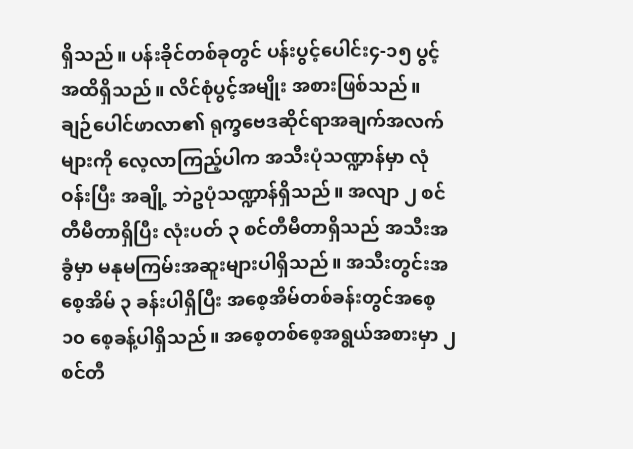ရှိသည်။ ပန်းခိုင်တစ်ခုတွင် ပန်းပွင့်ပေါင်း၄-၁၅ ပွင့် အထိရှိသည်။ လိင်စုံပွင့်အမျိုး အစားဖြစ်သည်။
ချဉ်ပေါင်ဖာလာ၏ ရုက္ခဗေဒဆိုင်ရာအချက်အလက်များကို လေ့လာကြည့်ပါက အသီးပုံသဏ္ဍာန်မှာ လုံဝန်းပြီး အချို့ ဘဲဥပုံသဏ္ဍာန်ရှိသည်။ အလျာ ၂ စင်တီမီတာရှိပြီး လုံးပတ် ၃ စင်တီမီတာရှိသည် အသီးအခွံမှာ မနုမကြမ်းအဆူးများပါရှိသည်။ အသီးတွင်းအစေ့အိမ် ၃ ခန်းပါရှိပြီး အစေ့အိမ်တစ်ခန်းတွင်အစေ့ ၁၀ စေ့ခန့်ပါရှိသည်။ အစေ့တစ်စေ့အရွယ်အစားမှာ ၂ စင်တီ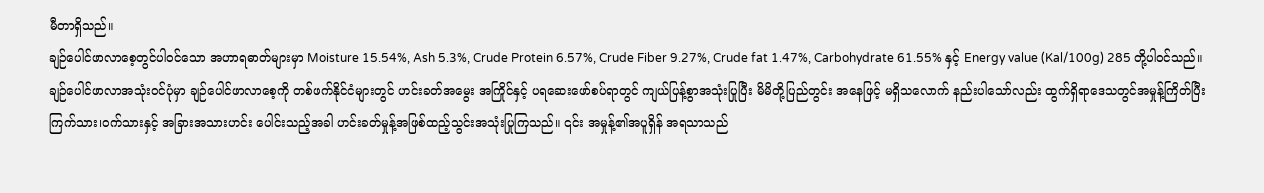မီတာရှိသည်။
ချဉ်ပေါင်ဖာလာစေ့တွင်ပါဝင်သော အဟာရဓာတ်များမှာ Moisture 15.54%, Ash 5.3%, Crude Protein 6.57%, Crude Fiber 9.27%, Crude fat 1.47%, Carbohydrate 61.55% နှင့် Energy value (Kal/100g) 285 တို့ပါဝင်သည်။
ချဉ်ပေါင်ဖာလာအသုံးဝင်ပုံမှာ ချဉ်ပေါင်ဖာလာစေ့ကို တစ်ဖက်နိုင်ငံများတွင် ဟင်းခတ်အမွေး အကြိုင်နှင့် ပရဆေးဖော်စပ်ရာတွင် ကျယ်ပြန့်စွာအသုံးပြုပြီး မိမိတို့ပြည်တွင်း အနေဖြင့် မရှိသလောက် နည်းပါသော်လည်း ထွက်ရှိရာဒေသတွင်အမှုန့်ကြိတ်ပြီး ကြက်သား၊ဝက်သားနှင့် အခြားအသားဟင်း ပေါင်းသည့်အခါ ဟင်းခတ်မှုန့်အဖြစ်ထည့်သွင်းအသုံးပြုကြသည်။ ၎င်း အမှုန့်၏အပူရှိန် အရသာသည်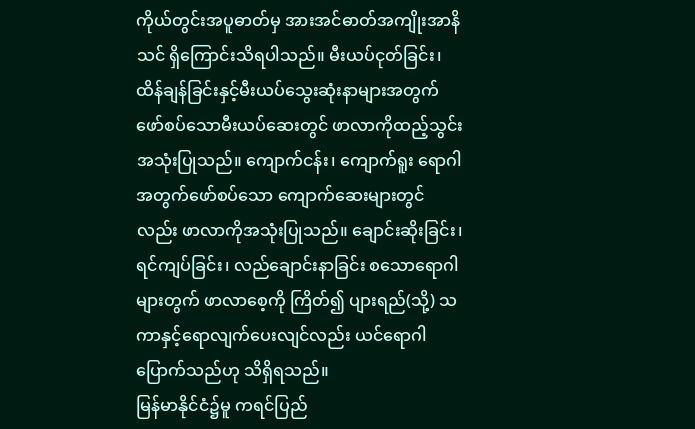ကိုယ်တွင်းအပူဓာတ်မှ အားအင်ဓာတ်အကျိုးအာနိသင် ရှိကြောင်းသိရပါသည်။ မီးယပ်ငုတ်ခြင်း၊ ထိန်ချန်ခြင်းနှင့်မီးယပ်သွေးဆုံးနာများအတွက် ဖော်စပ်သောမီးယပ်ဆေးတွင် ဖာလာကိုထည့်သွင်း အသုံးပြုသည်။ ကျောက်ငန်း၊ ကျောက်ရူး ရောဂါအတွက်ဖော်စပ်သော ကျောက်ဆေးများတွင်လည်း ဖာလာကိုအသုံးပြုသည်။ ချောင်းဆိုးခြင်း၊ ရင်ကျပ်ခြင်း၊ လည်ချောင်းနာခြင်း စသောရောဂါများတွက် ဖာလာစေ့ကို ကြိတ်၍ ပျားရည်(သို့) သကာနှင့်ရောလျက်ပေးလျင်လည်း ယင်ရောဂါပြောက်သည်ဟု သိရှိရသည်။
မြန်မာနိုင်ငံ၌မူ ကရင်ပြည်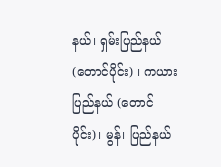နယ်၊ ရှမ်းပြည်နယ်(တောင်ပိုင်း) ၊ ကယားပြည်နယ် (တောင်ပိုင်း)၊ မွန်၊ ပြည်နယ်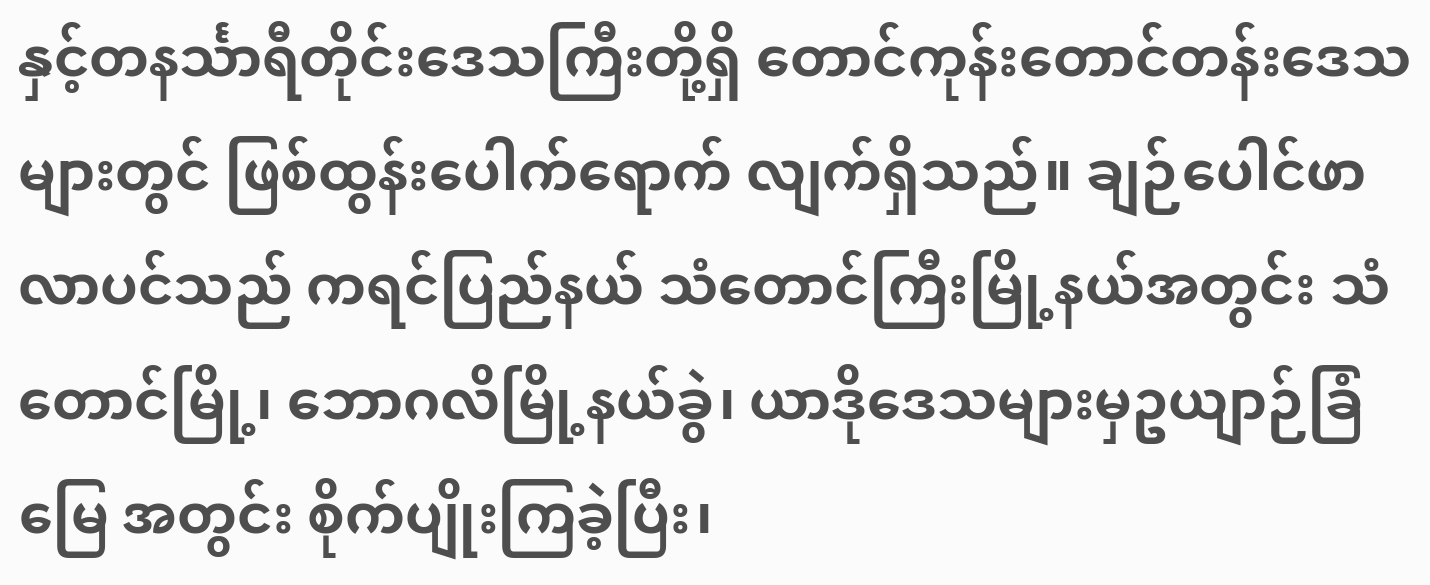နှင့်တနင်္သာရီတိုင်းဒေသကြီးတို့ရှိ တောင်ကုန်းတောင်တန်းဒေသများတွင် ဖြစ်ထွန်းပေါက်ရောက် လျက်ရှိသည်။ ချဉ်ပေါင်ဖာလာပင်သည် ကရင်ပြည်နယ် သံတောင်ကြီးမြို့နယ်အတွင်း သံတောင်မြို့၊ ဘောဂလိမြို့နယ်ခွဲ၊ ယာဒိုဒေသများမှဥယျာဉ်ခြံမြေ အတွင်း စိုက်ပျိုးကြခဲ့ပြီး၊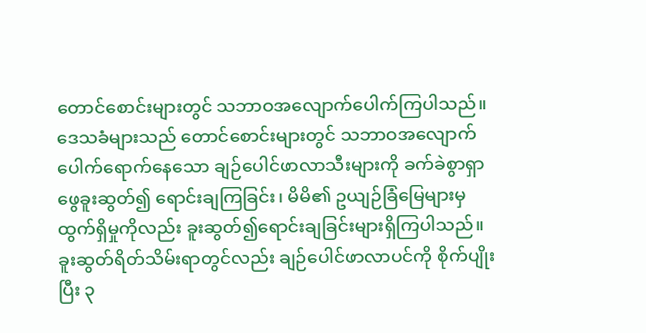တောင်စောင်းများတွင် သဘာဝအလျောက်ပေါက်ကြပါသည်။ ဒေသခံများသည် တောင်စောင်းများတွင် သဘာဝအလျောက် ပေါက်ရောက်နေသော ချဉ်ပေါင်ဖာလာသီးများကို ခက်ခဲစွာရှာဖွေခူးဆွတ်၍ ရောင်းချကြခြင်း၊ မိမိ၏ ဥယျဉ်ခြံမြေများမှ ထွက်ရှိမှုကိုလည်း ခူးဆွတ်၍ရောင်းချခြင်းများရှိကြပါသည်။
ခူးဆွတ်ရိတ်သိမ်းရာတွင်လည်း ချဉ်ပေါင်ဖာလာပင်ကို စိုက်ပျိုးပြီး ၃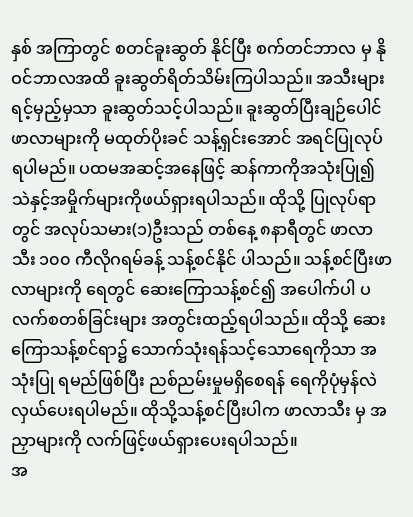နှစ် အကြာတွင် စတင်ခူးဆွတ် နိုင်ပြီး စက်တင်ဘာလ မှ နိုဝင်ဘာလအထိ ခူးဆွတ်ရိတ်သိမ်းကြပါသည်။ အသီးများရင့်မှည့်မှသာ ခူးဆွတ်သင့်ပါသည်။ ခူးဆွတ်ပြီးချဉ်ပေါင်ဖာလာများကို မထုတ်ပိုးခင် သန့်ရှင်းအောင် အရင်ပြုလုပ် ရပါမည်။ ပထမအဆင့်အနေဖြင့် ဆန်ကာကိုအသုံးပြု၍ သဲနှင့်အမှိုက်များကိုဖယ်ရှားရပါသည်။ ထိုသို့ ပြုလုပ်ရာတွင် အလုပ်သမား(၁)ဦးသည် တစ်နေ့ ၈နာရီတွင် ဖာလာသီး ၁၀၀ ကီလိုဂရမ်ခန့် သန့်စင်နိုင် ပါသည်။ သန့်စင်ပြီးဖာလာများကို ရေတွင် ဆေးကြောသန့်စင်၍ အပေါက်ပါ ပလက်စတစ်ခြင်းများ အတွင်းထည့်ရပါသည်။ ထိုသို့ ဆေးကြောသန့်စင်ရာ၌ သောက်သုံးရန်သင့်သောရေကိုသာ အသုံးပြု ရမည်ဖြစ်ပြီး ညစ်ညမ်းမှုမရှိစေရန် ရေကိုပုံမှန်လဲလှယ်ပေးရပါမည်။ ထိုသို့သန့်စင်ပြီးပါက ဖာလာသီး မှ အညှာများကို လက်ဖြင့်ဖယ်ရှားပေးရပါသည်။
အ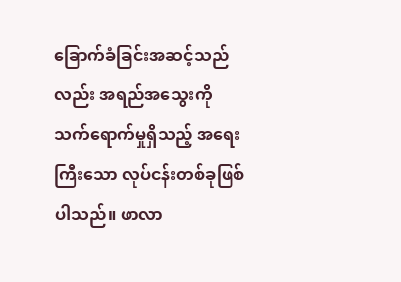ခြောက်ခံခြင်းအဆင့်သည်လည်း အရည်အသွေးကို သက်ရောက်မှုရှိသည့် အရေးကြီးသော လုပ်ငန်းတစ်ခုဖြစ်ပါသည်။ ဖာလာ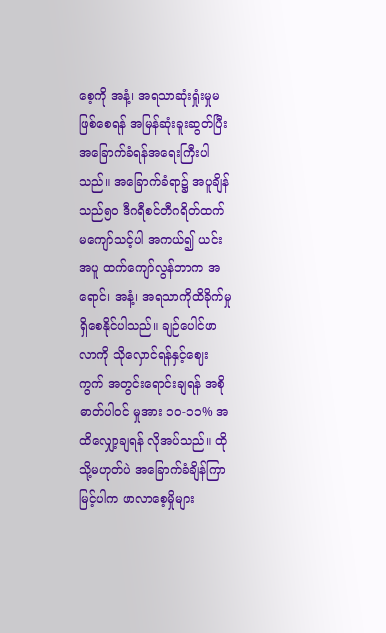စေ့ကို အနံ့၊ အရသာဆုံးရှုံးမှုမဖြစ်စေရန် အမြန်ဆုံးခူးဆွတ်ပြီး အခြောက်ခံရန်အရေးကြီးပါသည်။ အခြောက်ခံရာ၌ အပူချိန်သည်၅၀ ဒီဂရီစင်တီဂရိတ်ထက် မကျော်သင့်ပါ အကယ်၍ ယင်းအပူ ထက်ကျော်လွန်ဘာက အရောင်၊ အနံ့၊ အရသာကိုထိခိုက်မှု ရှိစေနိုင်ပါသည်။ ချဉ်ပေါင်ဖာလာကို သိုလှောင်ရန်နှင့်ဈေးကွက် အတွင်းရောင်းချရန် အစိုဓာတ်ပါဝင် မှုအား ၁၀-၁၁% အထိလျှော့ချရန် လိုအပ်သည်။ ထိုသို့မဟုတ်ပဲ အခြောက်ခံချိန်ကြာမြင့်ပါက ဖာလာစေ့မှိုများ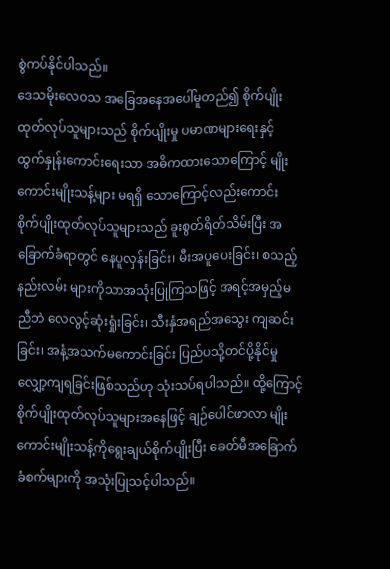စွဲကပ်နိုင်ပါသည်။
ဒေသမိုးလေဝသ အခြေအနေအပေါ်မူတည်၍ စိုက်ပျိုးထုတ်လုပ်သူများသည် စိုက်ပျိုးမှု ပမာဏများရေးနှင့် ထွက်နှုန်းကောင်းရေးသာ အဓိကထားသောကြောင့် မျိုးကောင်းမျိုးသန့်များ မရရှိ သောကြောင့်လည်းကောင်း စိုက်ပျိုးထုတ်လုပ်သူများသည် ခူးစွတ်ရိတ်သိမ်းပြီး အခြောက်ခံရာတွင် နေပူလှန်းခြင်း၊ မီးအပူပေးခြင်း၊ စသည့်နည်းလမ်း များကိုသာအသုံးပြုကြသဖြင့် အရင့်အမှည့်မညီဘဲ လေလွင့်ဆုံးရှုံးခြင်း၊ သီးနှံအရည်အသွေး ကျဆင်းခြင်း၊ အနံ့အသက်မကောင်းခြင်း ပြည်ပသို့တင်ပို့နိုင်မှု လျှော့ကျရခြင်းဖြစ်သည်ဟု သုံးသပ်ရပါသည်။ ထို့ကြောင့် စိုက်ပျိုးထုတ်လုပ်သူများအနေဖြင့် ချဉ်ပေါင်ဖာလာ မျိုးကောင်းမျိုးသန့်ကိုရွေးချယ်စိုက်ပျိုးပြီး ခေတ်မီအခြောက်ခံစက်များကို အသုံးပြုသင့်ပါသည်။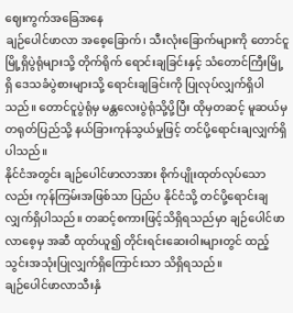ဈေးကွက်အခြေအနေ
ချဉ်ပေါင်ဖာလာ အစေ့ခြောက်၊ သီးလုံးခြောက်များကို တောင်ငူမြို့ရှိပွဲရုံများသို့ တိုက်ရိုက် ရောင်းချခြင်းနှင့် သံတောင်ကြီးမြို့ရှိ ဒေသခံပွဲစားများသို့ ရောင်းချခြင်းကို ပြုလုပ်လျှက်ရှိပါသည်။ တောင်ငူပွဲရုံမှ မန္တလေးပွဲရုံသို့ပို့ပြီး ထိုမှတဆင့် မူဆယ်မှ တရုတ်ပြည်သို့ နယ်ခြားကုန်သွယ်မှုဖြင့် တင်ပို့ရောင်းချလျှက်ရှိပါသည်။
နိုင်ငံအတွင်း ချဉ်ပေါင်ဖာလာအား စိုက်ပျိုးထုတ်လုပ်သောလည်း ကုန်ကြမ်းအဖြစ်သာ ပြည်ပ နိုင်ငံသို့ တင်ပို့ရောင်းချလျှက်ရှိပါသည်။ တဆင့်စကားဖြင့်သိရှိရသည်မှာ ချဉ်ပေါင်ဖာလာစေ့မှ အဆီ ထုတ်ယူ၍ တိုင်းရင်းဆေးဝါးများတွင် ထည့်သွင်းအသုံးပြုလျှက်ရှိကြောင်းသာ သိရှိရသည်။
ချဉ်ပေါင်ဖာလာသီးနှံ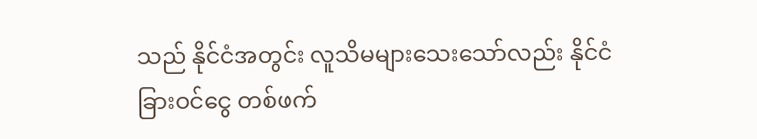သည် နိုင်ငံအတွင်း လူသိမများသေးသော်လည်း နိုင်ငံခြားဝင်ငွေ တစ်ဖက်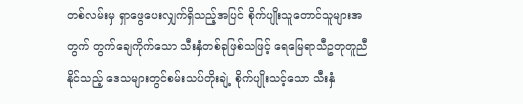တစ်လမ်းမှ ရှာဖွေပေးလျှက်ရှိသည့်အပြင် စိုက်ပျိုးသူတောင်သူများအတွက် တွက်ချေကိုက်သော သီးနှံတစ်ခုဖြစ်သဖြင့် ရေမြေရာသီဥတုတူညီနိုင်သည့် ဒေသများတွင်စမ်းသပ်တိုးချဲ့ စိုက်ပျိုးသင့်သော သီးနှံ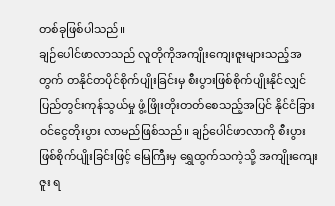တစ်ခုဖြစ်ပါသည်။
ချဉ်ပေါင်ဖာလာသည် လူတိုကိုအကျိုးကျေးဇူးများသည့်အတွက် တနိုင်တပိုင်စိုက်ပျိုးခြင်းမှ စီးပွားဖြစ်စိုက်ပျိုးနိုင်လျှင် ပြည်တွင်းကုန်သွယ်မှု ဖွံ့ဖြိုးတိုးတတ်စေသည့်အပြင် နိုင်ငံခြားဝင်ငွေတိုးပွား လာမည်ဖြစ်သည်။ ချဉ်ပေါင်ဖာလာကို စီးပွားဖြစ်စိုက်ပျိုးခြင်းဖြင့် မြေကြီးမှ ရွှေထွက်သကဲ့သို့ အကျိုးကျေးဇူး ရ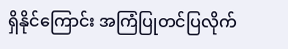ရှိနိုင်ကြောင်း အကြံပြုတင်ပြလိုက်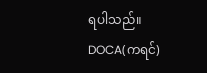ရပါသည်။
DOCA(ကရင်)